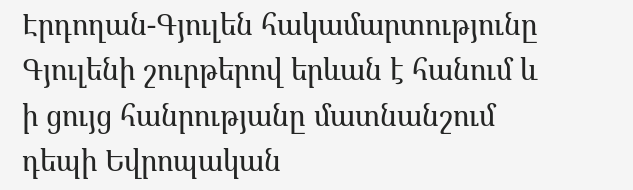Էրդողան-Գյուլեն հակամարտությունը Գյուլենի շուրթերով երևան է հանում և ի ցույց հանրությանը մատնանշում դեպի Եվրոպական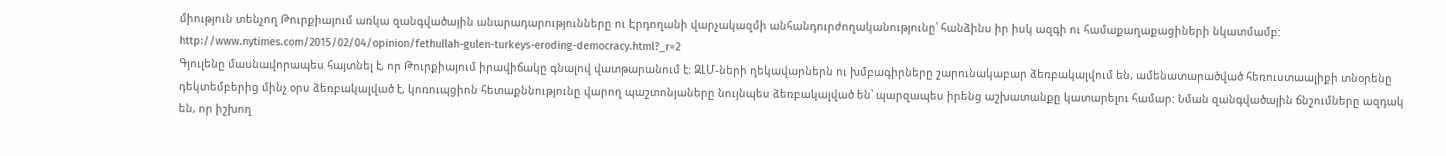միություն տենչող Թուրքիայում առկա զանգվածային անարադարությունները ու Էրդողանի վարչակազմի անհանդուրժողականությունը՝ հանձինս իր իսկ ազգի ու համաքաղաքացիների նկատմամբ:
http://www.nytimes.com/2015/02/04/opinion/fethullah-gulen-turkeys-eroding-democracy.html?_r=2
Գյուլենը մասնավորապես հայտնել է, որ Թուրքիայում իրավիճակը գնալով վատթարանում է: ԶԼՄ-ների ղեկավարներն ու խմբագիրները շարունակաբար ձեռբակալվում են, ամենատարածված հեռուստաալիքի տնօրենը դեկտեմբերից մինչ օրս ձեռբակալված է, կոռուպցիոն հետաքննությունը վարող պաշտոնյաները նույնպես ձեռբակալված են՝ պարզապես իրենց աշխատանքը կատարելու համար: Նման զանգվածային ճնշումները ազդակ են, որ իշխող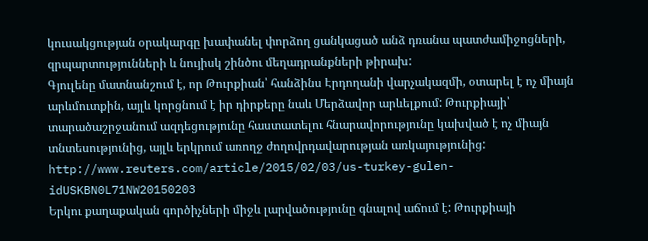կուսակցության օրակարգը խափանել փորձող ցանկացած անձ դռանա պատժամիջոցների, զրպարտությունների և նույիսկ շինծու մեղադրանքների թիրախ:
Գյուլենը մատնանշում է, որ Թուրքիան՝ հանձինս Էրդողանի վարչակազմի, օտարել է ոչ միայն արևմուտքին, այլև կորցնում է իր դիրքերը նաև Մերձավոր արևելքում: Թուրքիայի՝ տարածաշրջանում ազդեցությունը հաստատելու հնարավորությունը կախված է ոչ միայն տնտեսությունից, այլև երկրում առողջ ժողովրդավարության առկայությունից:
http://www.reuters.com/article/2015/02/03/us-turkey-gulen-idUSKBN0L71NW20150203
Երկու քաղաքական գործիչների միջև լարվածությունը գնալով աճում է: Թուրքիայի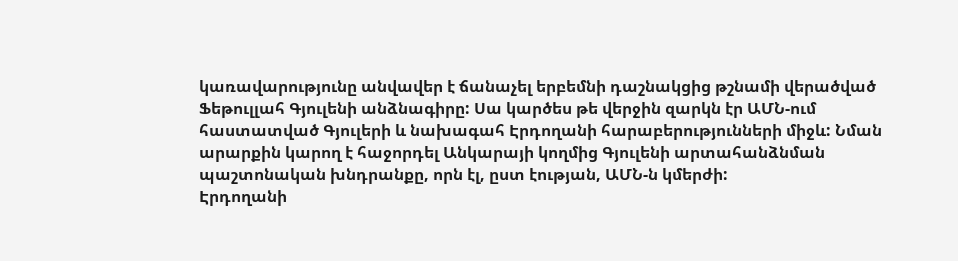կառավարությունը անվավեր է ճանաչել երբեմնի դաշնակցից թշնամի վերածված Ֆեթուլլահ Գյուլենի անձնագիրը: Սա կարծես թե վերջին զարկն էր ԱՄՆ-ում հաստատված Գյուլերի և նախագահ Էրդողանի հարաբերությունների միջև: Նման արարքին կարող է հաջորդել Անկարայի կողմից Գյուլենի արտահանձնման պաշտոնական խնդրանքը, որն էլ, ըստ էության, ԱՄՆ-ն կմերժի:
Էրդողանի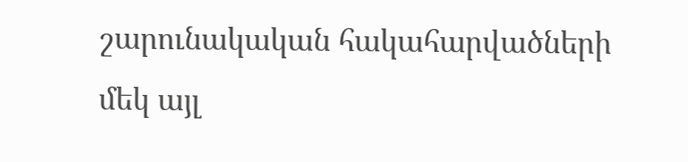շարունակական հակահարվածների մեկ այլ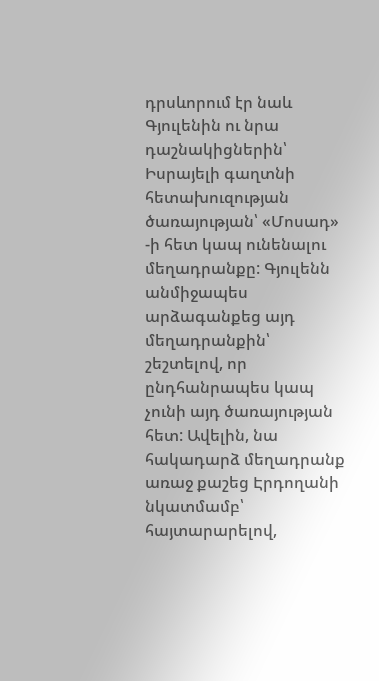դրսևորում էր նաև Գյուլենին ու նրա դաշնակիցներին՝ Իսրայելի գաղտնի հետախուզության ծառայության՝ «Մոսադ» -ի հետ կապ ունենալու մեղադրանքը: Գյուլենն անմիջապես արձագանքեց այդ մեղադրանքին՝ շեշտելով, որ ընդհանրապես կապ չունի այդ ծառայության հետ: Ավելին, նա հակադարձ մեղադրանք առաջ քաշեց Էրդողանի նկատմամբ՝ հայտարարելով,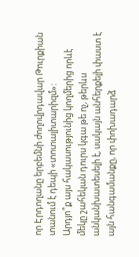որ Էրդողանը երբեմնի ժողովրդավար Թուրքիան տանում է դեպի «տոտալիտարիզմ»:
Արդյո՞ք այս հակասությունից կողմերից որևէ մեկը շահեկան դուրս կգա թե ոչ, թերևս անկանխատեսելի է, սակայն անհերքելի փաստ է այն հանգամանքը, որ փոխադարձ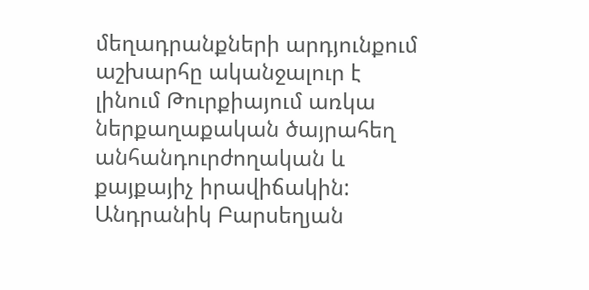մեղադրանքների արդյունքում աշխարհը ականջալուր է լինում Թուրքիայում առկա ներքաղաքական ծայրահեղ անհանդուրժողական և քայքայիչ իրավիճակին:
Անդրանիկ Բարսեղյան